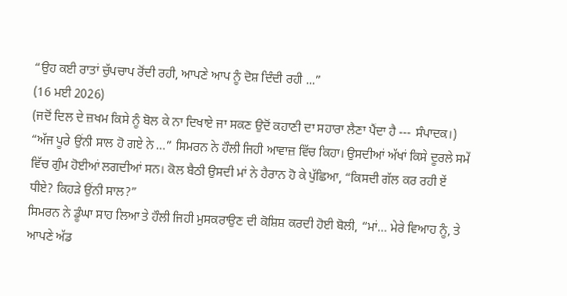“ਉਹ ਕਈ ਰਾਤਾਂ ਚੁੱਪਚਾਪ ਰੋਂਦੀ ਰਹੀ, ਆਪਣੇ ਆਪ ਨੂੰ ਦੋਸ਼ ਦਿੰਦੀ ਰਹੀ ...”
(16 ਮਈ 2026)
(ਜਦੋਂ ਦਿਲ ਦੇ ਜ਼ਖਮ ਕਿਸੇ ਨੂੰ ਬੋਲ ਕੇ ਨਾ ਦਿਖਾਏ ਜਾ ਸਕਣ ਉਦੋਂ ਕਹਾਣੀ ਦਾ ਸਹਾਰਾ ਲੈਣਾ ਪੈਂਦਾ ਹੈ --- ਸੰਪਾਦਕ।)
“ਅੱਜ ਪੂਰੇ ਉਂਨੀ ਸਾਲ ਹੋ ਗਏ ਨੇ …” ਸਿਮਰਨ ਨੇ ਹੌਲੀ ਜਿਹੀ ਆਵਾਜ਼ ਵਿੱਚ ਕਿਹਾ। ਉਸਦੀਆਂ ਅੱਖਾਂ ਕਿਸੇ ਦੂਰਲੇ ਸਮੇਂ ਵਿੱਚ ਗੁੰਮ ਹੋਈਆਂ ਲਗਦੀਆਂ ਸਨ। ਕੋਲ ਬੈਠੀ ਉਸਦੀ ਮਾਂ ਨੇ ਹੈਰਾਨ ਹੋ ਕੇ ਪੁੱਛਿਆ, “ਕਿਸਦੀ ਗੱਲ ਕਰ ਰਹੀ ਏਂ ਧੀਏ? ਕਿਹੜੇ ਉਂਨੀ ਸਾਲ?”
ਸਿਮਰਨ ਨੇ ਡੂੰਘਾ ਸਾਹ ਲਿਆ ਤੇ ਹੌਲੀ ਜਿਹੀ ਮੁਸਕਰਾਉਣ ਦੀ ਕੋਸ਼ਿਸ਼ ਕਰਦੀ ਹੋਈ ਬੋਲੀ, “ਮਾਂ… ਮੇਰੇ ਵਿਆਹ ਨੂੰ, ਤੇ ਆਪਣੇ ਅੱਡ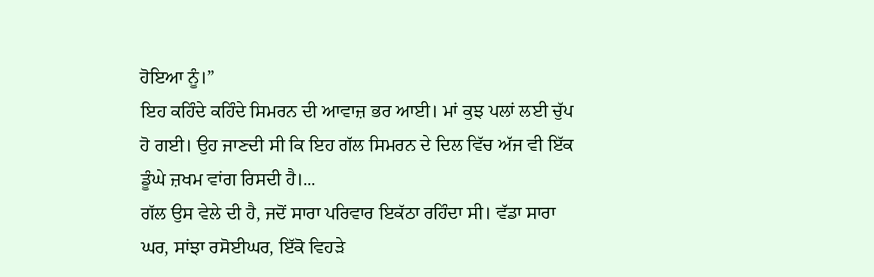ਹੋਇਆ ਨੂੰ।”
ਇਹ ਕਹਿੰਦੇ ਕਹਿੰਦੇ ਸਿਮਰਨ ਦੀ ਆਵਾਜ਼ ਭਰ ਆਈ। ਮਾਂ ਕੁਝ ਪਲਾਂ ਲਈ ਚੁੱਪ ਹੋ ਗਈ। ਉਹ ਜਾਣਦੀ ਸੀ ਕਿ ਇਹ ਗੱਲ ਸਿਮਰਨ ਦੇ ਦਿਲ ਵਿੱਚ ਅੱਜ ਵੀ ਇੱਕ ਡੂੰਘੇ ਜ਼ਖਮ ਵਾਂਗ ਰਿਸਦੀ ਹੈ।...
ਗੱਲ ਉਸ ਵੇਲੇ ਦੀ ਹੈ, ਜਦੋਂ ਸਾਰਾ ਪਰਿਵਾਰ ਇਕੱਠਾ ਰਹਿੰਦਾ ਸੀ। ਵੱਡਾ ਸਾਰਾ ਘਰ, ਸਾਂਝਾ ਰਸੋਈਘਰ, ਇੱਕੋ ਵਿਹੜੇ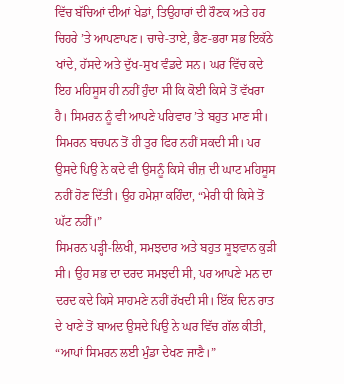ਵਿੱਚ ਬੱਚਿਆਂ ਦੀਆਂ ਖੇਡਾਂ, ਤਿਉਹਾਰਾਂ ਦੀ ਰੌਣਕ ਅਤੇ ਹਰ ਚਿਹਰੇ ’ਤੇ ਆਪਣਾਪਣ। ਚਾਚੇ-ਤਾਏ, ਭੈਣ-ਭਰਾ ਸਭ ਇਕੱਠੇ ਖਾਂਦੇ, ਹੱਸਦੇ ਅਤੇ ਦੁੱਖ-ਸੁਖ ਵੰਡਦੇ ਸਨ। ਘਰ ਵਿੱਚ ਕਦੇ ਇਹ ਮਹਿਸੂਸ ਹੀ ਨਹੀਂ ਹੁੰਦਾ ਸੀ ਕਿ ਕੋਈ ਕਿਸੇ ਤੋਂ ਵੱਖਰਾ ਹੈ। ਸਿਮਰਨ ਨੂੰ ਵੀ ਆਪਣੇ ਪਰਿਵਾਰ ’ਤੇ ਬਹੁਤ ਮਾਣ ਸੀ।
ਸਿਮਰਨ ਬਚਪਨ ਤੋਂ ਹੀ ਤੁਰ ਫਿਰ ਨਹੀਂ ਸਕਦੀ ਸੀ। ਪਰ ਉਸਦੇ ਪਿਉ ਨੇ ਕਦੇ ਵੀ ਉਸਨੂੰ ਕਿਸੇ ਚੀਜ਼ ਦੀ ਘਾਟ ਮਹਿਸੂਸ ਨਹੀਂ ਹੋਣ ਦਿੱਤੀ। ਉਹ ਹਮੇਸ਼ਾ ਕਹਿੰਦਾ, “ਮੇਰੀ ਧੀ ਕਿਸੇ ਤੋਂ ਘੱਟ ਨਹੀਂ।”
ਸਿਮਰਨ ਪੜ੍ਹੀ-ਲਿਖੀ, ਸਮਝਦਾਰ ਅਤੇ ਬਹੁਤ ਸੂਝਵਾਨ ਕੁੜੀ ਸੀ। ਉਹ ਸਭ ਦਾ ਦਰਦ ਸਮਝਦੀ ਸੀ, ਪਰ ਆਪਣੇ ਮਨ ਦਾ ਦਰਦ ਕਦੇ ਕਿਸੇ ਸਾਹਮਣੇ ਨਹੀਂ ਰੱਖਦੀ ਸੀ। ਇੱਕ ਦਿਨ ਰਾਤ ਦੇ ਖਾਣੇ ਤੋਂ ਬਾਅਦ ਉਸਦੇ ਪਿਉ ਨੇ ਘਰ ਵਿੱਚ ਗੱਲ ਕੀਤੀ, “ਆਪਾਂ ਸਿਮਰਨ ਲਈ ਮੁੰਡਾ ਦੇਖਣ ਜਾਣੈ।”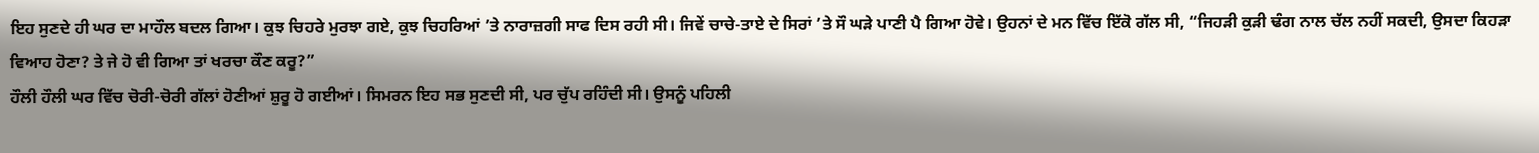ਇਹ ਸੁਣਦੇ ਹੀ ਘਰ ਦਾ ਮਾਹੌਲ ਬਦਲ ਗਿਆ। ਕੁਝ ਚਿਹਰੇ ਮੁਰਝਾ ਗਏ, ਕੁਝ ਚਿਹਰਿਆਂ ’ਤੇ ਨਾਰਾਜ਼ਗੀ ਸਾਫ ਦਿਸ ਰਹੀ ਸੀ। ਜਿਵੇਂ ਚਾਚੇ-ਤਾਏ ਦੇ ਸਿਰਾਂ ’ਤੇ ਸੌ ਘੜੇ ਪਾਣੀ ਪੈ ਗਿਆ ਹੋਵੇ। ਉਹਨਾਂ ਦੇ ਮਨ ਵਿੱਚ ਇੱਕੋ ਗੱਲ ਸੀ, “ਜਿਹੜੀ ਕੁੜੀ ਢੰਗ ਨਾਲ ਚੱਲ ਨਹੀਂ ਸਕਦੀ, ਉਸਦਾ ਕਿਹੜਾ ਵਿਆਹ ਹੋਣਾ? ਤੇ ਜੇ ਹੋ ਵੀ ਗਿਆ ਤਾਂ ਖਰਚਾ ਕੌਣ ਕਰੂ?”
ਹੌਲੀ ਹੌਲੀ ਘਰ ਵਿੱਚ ਚੋਰੀ-ਚੋਰੀ ਗੱਲਾਂ ਹੋਣੀਆਂ ਸ਼ੁਰੂ ਹੋ ਗਈਆਂ। ਸਿਮਰਨ ਇਹ ਸਭ ਸੁਣਦੀ ਸੀ, ਪਰ ਚੁੱਪ ਰਹਿੰਦੀ ਸੀ। ਉਸਨੂੰ ਪਹਿਲੀ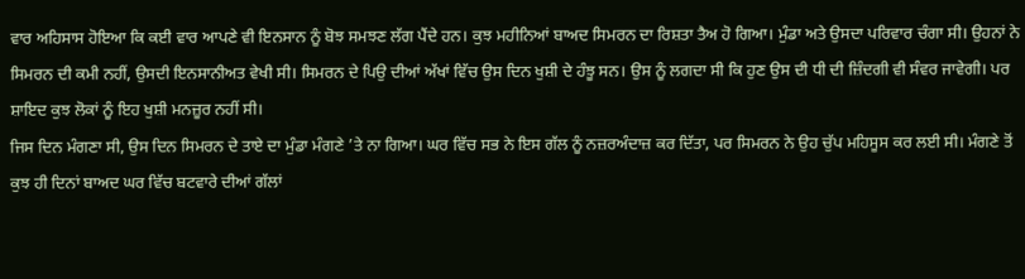ਵਾਰ ਅਹਿਸਾਸ ਹੋਇਆ ਕਿ ਕਈ ਵਾਰ ਆਪਣੇ ਵੀ ਇਨਸਾਨ ਨੂੰ ਬੋਝ ਸਮਝਣ ਲੱਗ ਪੈਂਦੇ ਹਨ। ਕੁਝ ਮਹੀਨਿਆਂ ਬਾਅਦ ਸਿਮਰਨ ਦਾ ਰਿਸ਼ਤਾ ਤੈਅ ਹੋ ਗਿਆ। ਮੁੰਡਾ ਅਤੇ ਉਸਦਾ ਪਰਿਵਾਰ ਚੰਗਾ ਸੀ। ਉਹਨਾਂ ਨੇ ਸਿਮਰਨ ਦੀ ਕਮੀ ਨਹੀਂ, ਉਸਦੀ ਇਨਸਾਨੀਅਤ ਵੇਖੀ ਸੀ। ਸਿਮਰਨ ਦੇ ਪਿਉ ਦੀਆਂ ਅੱਖਾਂ ਵਿੱਚ ਉਸ ਦਿਨ ਖੁਸ਼ੀ ਦੇ ਹੰਝੂ ਸਨ। ਉਸ ਨੂੰ ਲਗਦਾ ਸੀ ਕਿ ਹੁਣ ਉਸ ਦੀ ਧੀ ਦੀ ਜ਼ਿੰਦਗੀ ਵੀ ਸੰਵਰ ਜਾਵੇਗੀ। ਪਰ ਸ਼ਾਇਦ ਕੁਝ ਲੋਕਾਂ ਨੂੰ ਇਹ ਖੁਸ਼ੀ ਮਨਜ਼ੂਰ ਨਹੀਂ ਸੀ।
ਜਿਸ ਦਿਨ ਮੰਗਣਾ ਸੀ, ਉਸ ਦਿਨ ਸਿਮਰਨ ਦੇ ਤਾਏ ਦਾ ਮੁੰਡਾ ਮੰਗਣੇ ’ਤੇ ਨਾ ਗਿਆ। ਘਰ ਵਿੱਚ ਸਭ ਨੇ ਇਸ ਗੱਲ ਨੂੰ ਨਜ਼ਰਅੰਦਾਜ਼ ਕਰ ਦਿੱਤਾ, ਪਰ ਸਿਮਰਨ ਨੇ ਉਹ ਚੁੱਪ ਮਹਿਸੂਸ ਕਰ ਲਈ ਸੀ। ਮੰਗਣੇ ਤੋਂ ਕੁਝ ਹੀ ਦਿਨਾਂ ਬਾਅਦ ਘਰ ਵਿੱਚ ਬਟਵਾਰੇ ਦੀਆਂ ਗੱਲਾਂ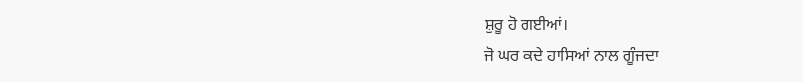ਸ਼ੁਰੂ ਹੋ ਗਈਆਂ।
ਜੋ ਘਰ ਕਦੇ ਹਾਸਿਆਂ ਨਾਲ ਗੂੰਜਦਾ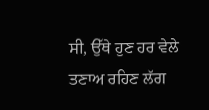ਸੀ, ਉੱਥੇ ਹੁਣ ਹਰ ਵੇਲੇ ਤਣਾਅ ਰਹਿਣ ਲੱਗ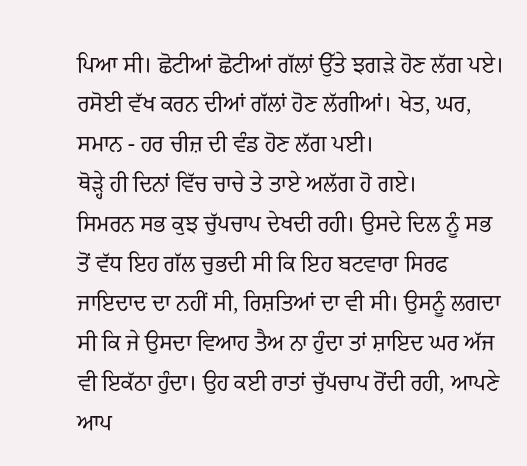ਪਿਆ ਸੀ। ਛੋਟੀਆਂ ਛੋਟੀਆਂ ਗੱਲਾਂ ਉੱਤੇ ਝਗੜੇ ਹੋਣ ਲੱਗ ਪਏ। ਰਸੋਈ ਵੱਖ ਕਰਨ ਦੀਆਂ ਗੱਲਾਂ ਹੋਣ ਲੱਗੀਆਂ। ਖੇਤ, ਘਰ, ਸਮਾਨ - ਹਰ ਚੀਜ਼ ਦੀ ਵੰਡ ਹੋਣ ਲੱਗ ਪਈ।
ਥੋੜ੍ਹੇ ਹੀ ਦਿਨਾਂ ਵਿੱਚ ਚਾਚੇ ਤੇ ਤਾਏ ਅਲੱਗ ਹੋ ਗਏ।
ਸਿਮਰਨ ਸਭ ਕੁਝ ਚੁੱਪਚਾਪ ਦੇਖਦੀ ਰਹੀ। ਉਸਦੇ ਦਿਲ ਨੂੰ ਸਭ ਤੋਂ ਵੱਧ ਇਹ ਗੱਲ ਚੁਭਦੀ ਸੀ ਕਿ ਇਹ ਬਟਵਾਰਾ ਸਿਰਫ ਜਾਇਦਾਦ ਦਾ ਨਹੀਂ ਸੀ, ਰਿਸ਼ਤਿਆਂ ਦਾ ਵੀ ਸੀ। ਉਸਨੂੰ ਲਗਦਾ ਸੀ ਕਿ ਜੇ ਉਸਦਾ ਵਿਆਹ ਤੈਅ ਨਾ ਹੁੰਦਾ ਤਾਂ ਸ਼ਾਇਦ ਘਰ ਅੱਜ ਵੀ ਇਕੱਠਾ ਹੁੰਦਾ। ਉਹ ਕਈ ਰਾਤਾਂ ਚੁੱਪਚਾਪ ਰੋਂਦੀ ਰਹੀ, ਆਪਣੇ ਆਪ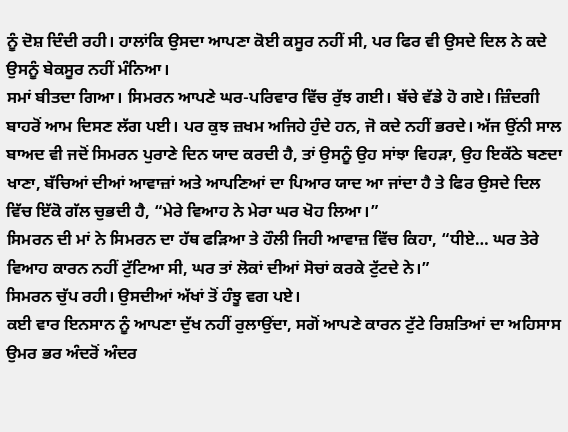ਨੂੰ ਦੋਸ਼ ਦਿੰਦੀ ਰਹੀ। ਹਾਲਾਂਕਿ ਉਸਦਾ ਆਪਣਾ ਕੋਈ ਕਸੂਰ ਨਹੀਂ ਸੀ, ਪਰ ਫਿਰ ਵੀ ਉਸਦੇ ਦਿਲ ਨੇ ਕਦੇ ਉਸਨੂੰ ਬੇਕਸੂਰ ਨਹੀਂ ਮੰਨਿਆ।
ਸਮਾਂ ਬੀਤਦਾ ਗਿਆ। ਸਿਮਰਨ ਆਪਣੇ ਘਰ-ਪਰਿਵਾਰ ਵਿੱਚ ਰੁੱਝ ਗਈ। ਬੱਚੇ ਵੱਡੇ ਹੋ ਗਏ। ਜ਼ਿੰਦਗੀ ਬਾਹਰੋਂ ਆਮ ਦਿਸਣ ਲੱਗ ਪਈ। ਪਰ ਕੁਝ ਜ਼ਖਮ ਅਜਿਹੇ ਹੁੰਦੇ ਹਨ, ਜੋ ਕਦੇ ਨਹੀਂ ਭਰਦੇ। ਅੱਜ ਉਂਨੀ ਸਾਲ ਬਾਅਦ ਵੀ ਜਦੋਂ ਸਿਮਰਨ ਪੁਰਾਣੇ ਦਿਨ ਯਾਦ ਕਰਦੀ ਹੈ, ਤਾਂ ਉਸਨੂੰ ਉਹ ਸਾਂਝਾ ਵਿਹੜਾ, ਉਹ ਇਕੱਠੇ ਬਣਦਾ ਖਾਣਾ, ਬੱਚਿਆਂ ਦੀਆਂ ਆਵਾਜ਼ਾਂ ਅਤੇ ਆਪਣਿਆਂ ਦਾ ਪਿਆਰ ਯਾਦ ਆ ਜਾਂਦਾ ਹੈ ਤੇ ਫਿਰ ਉਸਦੇ ਦਿਲ ਵਿੱਚ ਇੱਕੋ ਗੱਲ ਚੁਭਦੀ ਹੈ, “ਮੇਰੇ ਵਿਆਹ ਨੇ ਮੇਰਾ ਘਰ ਖੋਹ ਲਿਆ।”
ਸਿਮਰਨ ਦੀ ਮਾਂ ਨੇ ਸਿਮਰਨ ਦਾ ਹੱਥ ਫੜਿਆ ਤੇ ਹੌਲੀ ਜਿਹੀ ਆਵਾਜ਼ ਵਿੱਚ ਕਿਹਾ, “ਧੀਏ… ਘਰ ਤੇਰੇ ਵਿਆਹ ਕਾਰਨ ਨਹੀਂ ਟੁੱਟਿਆ ਸੀ, ਘਰ ਤਾਂ ਲੋਕਾਂ ਦੀਆਂ ਸੋਚਾਂ ਕਰਕੇ ਟੁੱਟਦੇ ਨੇ।”
ਸਿਮਰਨ ਚੁੱਪ ਰਹੀ। ਉਸਦੀਆਂ ਅੱਖਾਂ ਤੋਂ ਹੰਝੂ ਵਗ ਪਏ।
ਕਈ ਵਾਰ ਇਨਸਾਨ ਨੂੰ ਆਪਣਾ ਦੁੱਖ ਨਹੀਂ ਰੁਲਾਉਂਦਾ, ਸਗੋਂ ਆਪਣੇ ਕਾਰਨ ਟੁੱਟੇ ਰਿਸ਼ਤਿਆਂ ਦਾ ਅਹਿਸਾਸ ਉਮਰ ਭਰ ਅੰਦਰੋਂ ਅੰਦਰ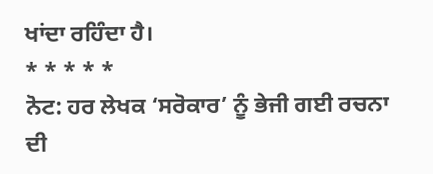ਖਾਂਦਾ ਰਹਿੰਦਾ ਹੈ।
* * * * *
ਨੋਟ: ਹਰ ਲੇਖਕ ‘ਸਰੋਕਾਰ’ ਨੂੰ ਭੇਜੀ ਗਈ ਰਚਨਾ ਦੀ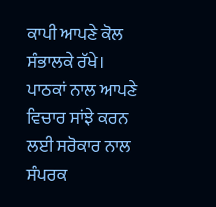ਕਾਪੀ ਆਪਣੇ ਕੋਲ ਸੰਭਾਲਕੇ ਰੱਖੇ।
ਪਾਠਕਾਂ ਨਾਲ ਆਪਣੇ ਵਿਚਾਰ ਸਾਂਝੇ ਕਰਨ ਲਈ ਸਰੋਕਾਰ ਨਾਲ ਸੰਪਰਕ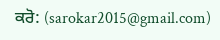ਕਰੋ: (sarokar2015@gmail.com)